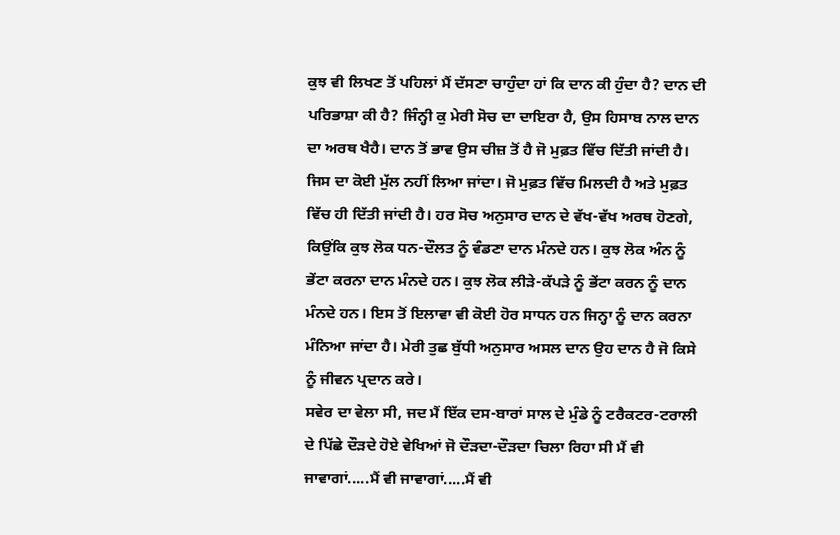ਕੁਝ ਵੀ ਲਿਖਣ ਤੋਂ ਪਹਿਲਾਂ ਮੈਂ ਦੱਸਣਾ ਚਾਹੁੰਦਾ ਹਾਂ ਕਿ ਦਾਨ ਕੀ ਹੁੰਦਾ ਹੈ? ਦਾਨ ਦੀ ਪਰਿਭਾਸ਼ਾ ਕੀ ਹੈ? ਜਿੰਨ੍ਹੀ ਕੁ ਮੇਰੀ ਸੋਚ ਦਾ ਦਾਇਰਾ ਹੈ, ਉਸ ਹਿਸਾਬ ਨਾਲ ਦਾਨ ਦਾ ਅਰਥ ਖੈਹੈ। ਦਾਨ ਤੋਂ ਭਾਵ ਉਸ ਚੀਜ਼ ਤੋਂ ਹੈ ਜੋ ਮੁਫ਼ਤ ਵਿੱਚ ਦਿੱਤੀ ਜਾਂਦੀ ਹੈ। ਜਿਸ ਦਾ ਕੋਈ ਮੁੱਲ ਨਹੀਂ ਲਿਆ ਜਾਂਦਾ। ਜੋ ਮੁਫ਼ਤ ਵਿੱਚ ਮਿਲਦੀ ਹੈ ਅਤੇ ਮੁਫ਼ਤ ਵਿੱਚ ਹੀ ਦਿੱਤੀ ਜਾਂਦੀ ਹੈ। ਹਰ ਸੋਚ ਅਨੁਸਾਰ ਦਾਨ ਦੇ ਵੱਖ-ਵੱਖ ਅਰਥ ਹੋਣਗੇ, ਕਿਉਂਕਿ ਕੁਝ ਲੋਕ ਧਨ-ਦੌਲਤ ਨੂੰ ਵੰਡਣਾ ਦਾਨ ਮੰਨਦੇ ਹਨ। ਕੁਝ ਲੋਕ ਅੰਨ ਨੂੰ ਭੇਂਟਾ ਕਰਨਾ ਦਾਨ ਮੰਨਦੇ ਹਨ। ਕੁਝ ਲੋਕ ਲੀੜੇ-ਕੱਪੜੇ ਨੂੰ ਭੇਂਟਾ ਕਰਨ ਨੂੰ ਦਾਨ ਮੰਨਦੇ ਹਨ। ਇਸ ਤੋਂ ਇਲਾਵਾ ਵੀ ਕੋਈ ਹੋਰ ਸਾਧਨ ਹਨ ਜਿਨ੍ਹਾ ਨੂੰ ਦਾਨ ਕਰਨਾ ਮੰਨਿਆ ਜਾਂਦਾ ਹੈ। ਮੇਰੀ ਤੁਛ ਬੁੱਧੀ ਅਨੁਸਾਰ ਅਸਲ ਦਾਨ ਉਹ ਦਾਨ ਹੈ ਜੋ ਕਿਸੇ ਨੂੰ ਜੀਵਨ ਪ੍ਰਦਾਨ ਕਰੇ।
ਸਵੇਰ ਦਾ ਵੇਲਾ ਸੀ, ਜਦ ਮੈਂ ਇੱਕ ਦਸ-ਬਾਰਾਂ ਸਾਲ ਦੇ ਮੁੰਡੇ ਨੂੰ ਟਰੈਕਟਰ-ਟਰਾਲੀ ਦੇ ਪਿੱਛੇ ਦੌੜਦੇ ਹੋਏ ਵੇਖਿਆਂ ਜੋ ਦੌੜਦਾ-ਦੌੜਦਾ ਚਿਲਾ ਰਿਹਾ ਸੀ ਮੈਂ ਵੀ ਜਾਵਾਗਾਂ.....ਮੈਂ ਵੀ ਜਾਵਾਗਾਂ.....ਮੈਂ ਵੀ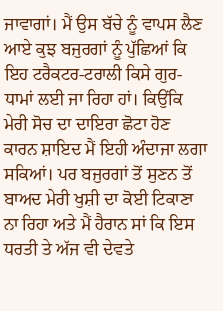ਜਾਵਾਗਾਂ। ਮੈਂ ਉਸ ਬੱਚੇ ਨੂੰ ਵਾਪਸ ਲੈਣ ਆਏ ਕੁਝ ਬਜੁਰਗਾਂ ਨੂੰ ਪੁੱਛਿਆਂ ਕਿ ਇਹ ਟਰੈਕਟਰ-ਟਰਾਲੀ ਕਿਸੇ ਗੁਰ-ਧਾਮਾਂ ਲਈ ਜਾ ਰਿਹਾ ਹਾਂ। ਕਿਉਂਕਿ ਮੇਰੀ ਸੋਚ ਦਾ ਦਾਇਰਾ ਛੋਟਾ ਹੋਣ ਕਾਰਨ ਸ਼ਾਇਦ ਮੈਂ ਇਹੀ ਅੰਦਾਜਾ ਲਗਾ ਸਕਿਆਂ। ਪਰ ਬਜੁਰਗਾਂ ਤੋਂ ਸੁਣਨ ਤੋਂ ਬਾਅਦ ਮੇਰੀ ਖੁਸ਼ੀ ਦਾ ਕੋਈ ਟਿਕਾਣਾ ਨਾ ਰਿਹਾ ਅਤੇ ਮੈਂ ਹੈਰਾਨ ਸਾਂ ਕਿ ਇਸ ਧਰਤੀ ਤੇ ਅੱਜ ਵੀ ਦੇਵਤੇ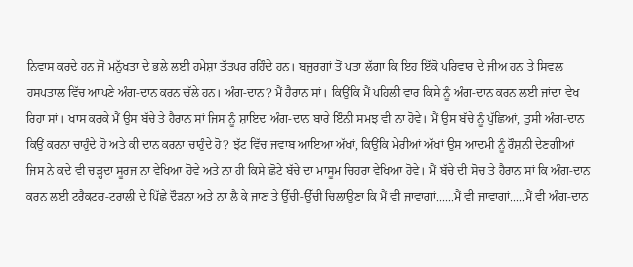ਨਿਵਾਸ ਕਰਦੇ ਹਨ ਜੋ ਮਨੁੱਖਤਾ ਦੇ ਭਲੇ ਲਈ ਹਮੇਸ਼ਾ ਤੱਤਪਰ ਰਹਿੰਦੇ ਹਨ। ਬਜੁਰਗਾਂ ਤੋਂ ਪਤਾ ਲੱਗਾ ਕਿ ਇਹ ਇੱਕੋ ਪਰਿਵਾਰ ਦੇ ਜੀਅ ਹਨ ਤੇ ਸਿਵਲ ਹਸਪਤਾਲ ਵਿੱਚ ਆਪਣੇ ਅੰਗ-ਦਾਨ ਕਰਨ ਚੱਲੇ ਹਨ। ਅੰਗ-ਦਾਨ? ਮੈਂ ਹੈਰਾਨ ਸਾਂ। ਕਿਉਂਕਿ ਮੈਂ ਪਹਿਲੀ ਵਾਰ ਕਿਸੇ ਨੂੰ ਅੰਗ-ਦਾਨ ਕਰਨ ਲਈ ਜਾਂਦਾ ਵੇਖ ਰਿਹਾ ਸਾਂ। ਖਾਸ ਕਰਕੇ ਮੈਂ ਉਸ ਬੱਚੇ ਤੇ ਹੈਰਾਨ ਸਾਂ ਜਿਸ ਨੂੰ ਸ਼ਾਇਦ ਅੰਗ-ਦਾਨ ਬਾਰੇ ਇੰਨੀ ਸਮਝ ਵੀ ਨਾ ਹੋਵੇ। ਮੈਂ ਉਸ ਬੱਚੇ ਨੂੰ ਪੁੱਛਿਆਂ, ਤੁਸੀ ਅੰਗ-ਦਾਨ ਕਿਉਂ ਕਰਨਾ ਚਾਹੁੰਦੇ ਹੋ ਅਤੇ ਕੀ ਦਾਨ ਕਰਨਾ ਚਾਹੁੰਦੇ ਹੋ? ਝੱਟ ਵਿੱਚ ਜਵਾਬ ਆਇਆ ਅੱਖਾਂ, ਕਿਉਂਕਿ ਮੇਰੀਆਂ ਅੱਖਾਂ ਉਸ ਆਦਮੀ ਨੂੰ ਰੌਸ਼ਨੀ ਦੇਣਗੀਆਂ ਜਿਸ ਨੇ ਕਦੇ ਵੀ ਚੜ੍ਹਦਾ ਸੂਰਜ ਨਾ ਵੇਖਿਆ ਹੋਵੇ ਅਤੇ ਨਾ ਹੀ ਕਿਸੇ ਛੋਟੇ ਬੱਚੇ ਦਾ ਮਾਸੂਮ ਚਿਹਰਾ ਵੇਖਿਆ ਹੋਵੇ। ਮੈਂ ਬੱਚੇ ਦੀ ਸੋਚ ਤੇ ਹੈਰਾਨ ਸਾਂ ਕਿ ਅੰਗ-ਦਾਨ ਕਰਨ ਲਈ ਟਰੈਕਟਰ-ਟਰਾਲੀ ਦੇ ਪਿੱਛੇ ਦੌੜਨਾ ਅਤੇ ਨਾ ਲੈ ਕੇ ਜਾਣ ਤੇ ਉੱਚੀ-ਉੱਚੀ ਚਿਲਾਉਣਾ ਕਿ ਮੈਂ ਵੀ ਜਾਵਾਗਾਂ......ਮੈਂ ਵੀ ਜਾਵਾਗਾਂ.....ਮੈਂ ਵੀ ਅੰਗ-ਦਾਨ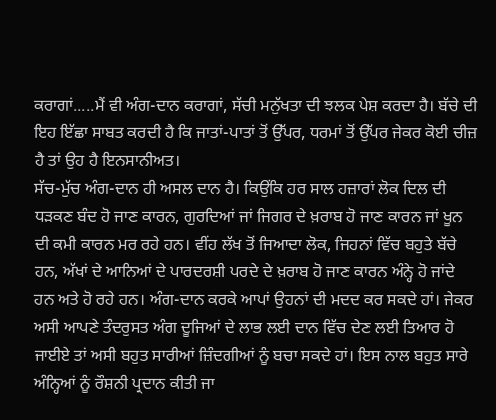ਕਰਾਗਾਂ.....ਮੈਂ ਵੀ ਅੰਗ-ਦਾਨ ਕਰਾਗਾਂ, ਸੱਚੀ ਮਨੁੱਖਤਾ ਦੀ ਝਲਕ ਪੇਸ਼ ਕਰਦਾ ਹੈ। ਬੱਚੇ ਦੀ ਇਹ ਇੱਛਾ ਸਾਬਤ ਕਰਦੀ ਹੈ ਕਿ ਜਾਤਾਂ-ਪਾਤਾਂ ਤੋਂ ਉੱਪਰ, ਧਰਮਾਂ ਤੋਂ ਉੱਪਰ ਜੇਕਰ ਕੋਈ ਚੀਜ਼ ਹੈ ਤਾਂ ਉਹ ਹੈ ਇਨਸਾਨੀਅਤ।
ਸੱਚ-ਮੁੱਚ ਅੰਗ-ਦਾਨ ਹੀ ਅਸਲ ਦਾਨ ਹੈ। ਕਿਉਂਕਿ ਹਰ ਸਾਲ ਹਜ਼ਾਰਾਂ ਲੋਕ ਦਿਲ ਦੀ ਧੜਕਣ ਬੰਦ ਹੋ ਜਾਣ ਕਾਰਨ, ਗੁਰਦਿਆਂ ਜਾਂ ਜਿਗਰ ਦੇ ਖ਼ਰਾਬ ਹੋ ਜਾਣ ਕਾਰਨ ਜਾਂ ਖੂਨ ਦੀ ਕਮੀ ਕਾਰਨ ਮਰ ਰਹੇ ਹਨ। ਵੀਂਹ ਲੱਖ ਤੋਂ ਜਿਆਦਾ ਲੋਕ, ਜਿਹਨਾਂ ਵਿੱਚ ਬਹੁਤੇ ਬੱਚੇ ਹਨ, ਅੱਖਾਂ ਦੇ ਆਨਿਆਂ ਦੇ ਪਾਰਦਰਸ਼ੀ ਪਰਦੇ ਦੇ ਖ਼ਰਾਬ ਹੋ ਜਾਣ ਕਾਰਨ ਅੰਨ੍ਹੇ ਹੋ ਜਾਂਦੇ ਹਨ ਅਤੇ ਹੋ ਰਹੇ ਹਨ। ਅੰਗ-ਦਾਨ ਕਰਕੇ ਆਪਾਂ ਉਹਨਾਂ ਦੀ ਮਦਦ ਕਰ ਸਕਦੇ ਹਾਂ। ਜੇਕਰ ਅਸੀ ਆਪਣੇ ਤੰਦਰੁਸਤ ਅੰਗ ਦੂਜਿਆਂ ਦੇ ਲਾਭ ਲਈ ਦਾਨ ਵਿੱਚ ਦੇਣ ਲਈ ਤਿਆਰ ਹੋ ਜਾਈਏ ਤਾਂ ਅਸੀ ਬਹੁਤ ਸਾਰੀਆਂ ਜ਼ਿੰਦਗੀਆਂ ਨੂੰ ਬਚਾ ਸਕਦੇ ਹਾਂ। ਇਸ ਨਾਲ ਬਹੁਤ ਸਾਰੇ ਅੰਨ੍ਹਿਆਂ ਨੂੰ ਰੌਸ਼ਨੀ ਪ੍ਰਦਾਨ ਕੀਤੀ ਜਾ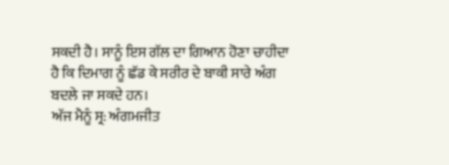ਸਕਦੀ ਹੈ। ਸਾਨੂੰ ਇਸ ਗੱਲ ਦਾ ਗਿਆਨ ਹੋਣਾ ਚਾਹੀਦਾ ਹੈ ਕਿ ਦਿਮਾਗ ਨੂੰ ਛੱਡ ਕੇ ਸਰੀਰ ਦੇ ਬਾਕੀ ਸਾਰੇ ਅੰਗ ਬਦਲੇ ਜਾ ਸਕਦੇ ਹਨ।
ਅੱਜ ਮੈਨੂੰ ਸ੍ਰ: ਅੰਗਮਜੀਤ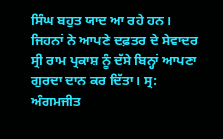ਸਿੰਘ ਬਹੁਤ ਯਾਦ ਆ ਰਹੇ ਹਨ। ਜਿਹਨਾਂ ਨੇ ਆਪਣੇ ਦਫ਼ਤਰ ਦੇ ਸੇਵਾਦਰ ਸ੍ਰੀ ਰਾਮ ਪ੍ਰਕਾਸ਼ ਨੂੰ ਦੱਸੇ ਬਿਨ੍ਹਾਂ ਆਪਣਾ ਗੁਰਦਾ ਦਾਨ ਕਰ ਦਿੱਤਾ। ਸ੍ਰ: ਅੰਗਮਜੀਤ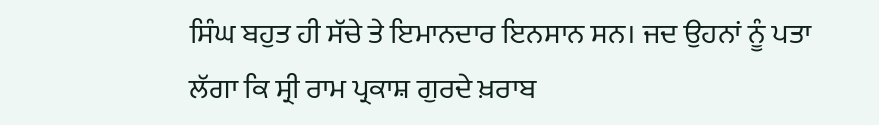ਸਿੰਘ ਬਹੁਤ ਹੀ ਸੱਚੇ ਤੇ ਇਮਾਨਦਾਰ ਇਨਸਾਨ ਸਨ। ਜਦ ਉਹਨਾਂ ਨੂੰ ਪਤਾ ਲੱਗਾ ਕਿ ਸ੍ਰੀ ਰਾਮ ਪ੍ਰਕਾਸ਼ ਗੁਰਦੇ ਖ਼ਰਾਬ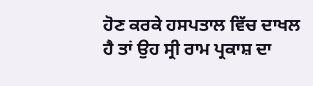ਹੋਣ ਕਰਕੇ ਹਸਪਤਾਲ ਵਿੱਚ ਦਾਖਲ ਹੈ ਤਾਂ ਉਹ ਸ੍ਰੀ ਰਾਮ ਪ੍ਰਕਾਸ਼ ਦਾ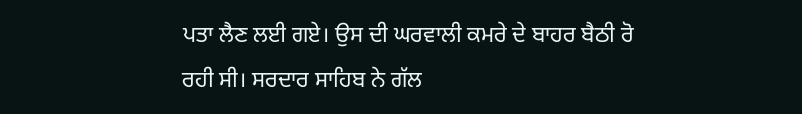ਪਤਾ ਲੈਣ ਲਈ ਗਏ। ਉਸ ਦੀ ਘਰਵਾਲੀ ਕਮਰੇ ਦੇ ਬਾਹਰ ਬੈਠੀ ਰੋ ਰਹੀ ਸੀ। ਸਰਦਾਰ ਸਾਹਿਬ ਨੇ ਗੱਲ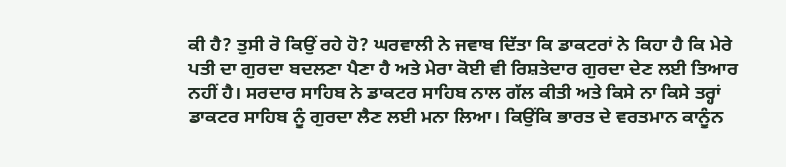ਕੀ ਹੈ? ਤੁਸੀ ਰੋ ਕਿਉਂ ਰਹੇ ਹੋ? ਘਰਵਾਲੀ ਨੇ ਜਵਾਬ ਦਿੱਤਾ ਕਿ ਡਾਕਟਰਾਂ ਨੇ ਕਿਹਾ ਹੈ ਕਿ ਮੇਰੇ ਪਤੀ ਦਾ ਗੁਰਦਾ ਬਦਲਣਾ ਪੈਣਾ ਹੈ ਅਤੇ ਮੇਰਾ ਕੋਈ ਵੀ ਰਿਸ਼ਤੇਦਾਰ ਗੁਰਦਾ ਦੇਣ ਲਈ ਤਿਆਰ ਨਹੀਂ ਹੈ। ਸਰਦਾਰ ਸਾਹਿਬ ਨੇ ਡਾਕਟਰ ਸਾਹਿਬ ਨਾਲ ਗੱਲ ਕੀਤੀ ਅਤੇ ਕਿਸੇ ਨਾ ਕਿਸੇ ਤਰ੍ਹਾਂ ਡਾਕਟਰ ਸਾਹਿਬ ਨੂੰ ਗੁਰਦਾ ਲੈਣ ਲਈ ਮਨਾ ਲਿਆ। ਕਿਉਂਕਿ ਭਾਰਤ ਦੇ ਵਰਤਮਾਨ ਕਾਨੂੰਨ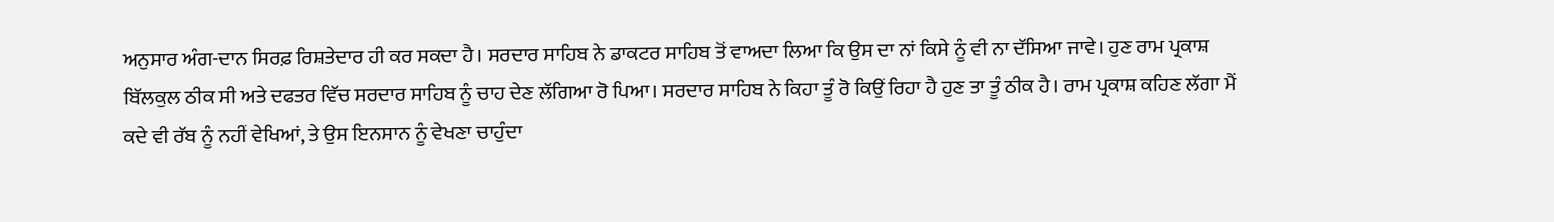ਅਨੁਸਾਰ ਅੰਗ-ਦਾਨ ਸਿਰਫ਼ ਰਿਸ਼ਤੇਦਾਰ ਹੀ ਕਰ ਸਕਦਾ ਹੈ। ਸਰਦਾਰ ਸਾਹਿਬ ਨੇ ਡਾਕਟਰ ਸਾਹਿਬ ਤੋਂ ਵਾਅਦਾ ਲਿਆ ਕਿ ਉਸ ਦਾ ਨਾਂ ਕਿਸੇ ਨੂੰ ਵੀ ਨਾ ਦੱਸਿਆ ਜਾਵੇ। ਹੁਣ ਰਾਮ ਪ੍ਰਕਾਸ਼ ਬਿੱਲਕੁਲ ਠੀਕ ਸੀ ਅਤੇ ਦਫਤਰ ਵਿੱਚ ਸਰਦਾਰ ਸਾਹਿਬ ਨੂੰ ਚਾਹ ਦੇਣ ਲੱਗਿਆ ਰੋ ਪਿਆ। ਸਰਦਾਰ ਸਾਹਿਬ ਨੇ ਕਿਹਾ ਤੂੰ ਰੋ ਕਿਉਂ ਰਿਹਾ ਹੈ ਹੁਣ ਤਾ ਤੂੰ ਠੀਕ ਹੈ। ਰਾਮ ਪ੍ਰਕਾਸ਼ ਕਹਿਣ ਲੱਗਾ ਮੈਂ ਕਦੇ ਵੀ ਰੱਬ ਨੂੰ ਨਹੀਂ ਵੇਖਿਆਂ, ਤੇ ਉਸ ਇਨਸਾਨ ਨੂੰ ਵੇਖਣਾ ਚਾਹੁੰਦਾ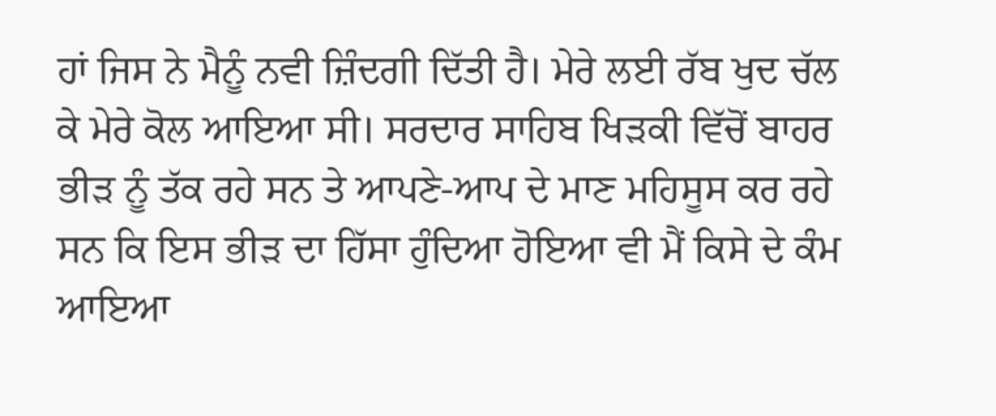ਹਾਂ ਜਿਸ ਨੇ ਮੈਨੂੰ ਨਵੀ ਜ਼ਿੰਦਗੀ ਦਿੱਤੀ ਹੈ। ਮੇਰੇ ਲਈ ਰੱਬ ਖੁਦ ਚੱਲ ਕੇ ਮੇਰੇ ਕੋਲ ਆਇਆ ਸੀ। ਸਰਦਾਰ ਸਾਹਿਬ ਖਿੜਕੀ ਵਿੱਚੋਂ ਬਾਹਰ ਭੀੜ ਨੂੰ ਤੱਕ ਰਹੇ ਸਨ ਤੇ ਆਪਣੇ-ਆਪ ਦੇ ਮਾਣ ਮਹਿਸੂਸ ਕਰ ਰਹੇ ਸਨ ਕਿ ਇਸ ਭੀੜ ਦਾ ਹਿੱਸਾ ਹੁੰਦਿਆ ਹੋਇਆ ਵੀ ਮੈਂ ਕਿਸੇ ਦੇ ਕੰਮ ਆਇਆ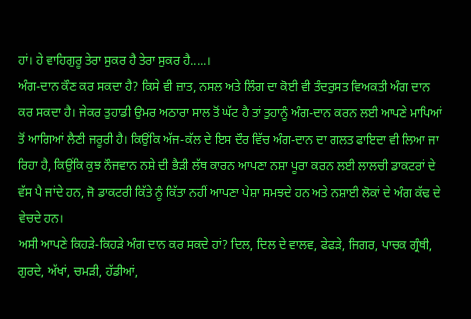ਹਾਂ। ਹੇ ਵਾਹਿਗੁਰੂ ਤੇਰਾ ਸੁਕਰ ਹੈ ਤੇਰਾ ਸੁਕਰ ਹੈ.....।
ਅੰਗ-ਦਾਨ ਕੌਣ ਕਰ ਸਕਦਾ ਹੈ? ਕਿਸੇ ਵੀ ਜ਼ਾਤ, ਨਸਲ ਅਤੇ ਲਿੰਗ ਦਾ ਕੋਈ ਵੀ ਤੰਦਰੁਸਤ ਵਿਅਕਤੀ ਅੰਗ ਦਾਨ ਕਰ ਸਕਦਾ ਹੈ। ਜੇਕਰ ਤੁਹਾਡੀ ਉਮਰ ਅਠਾਰਾ ਸਾਲ ਤੋਂ ਘੱਟ ਹੈ ਤਾਂ ਤੁਹਾਨੂੰ ਅੰਗ-ਦਾਨ ਕਰਨ ਲਈ ਆਪਣੇ ਮਾਪਿਆਂ ਤੋਂ ਆਗਿਆਂ ਲੈਣੀ ਜਰੂਰੀ ਹੈ। ਕਿਉਂਕਿ ਅੱਜ-ਕੱਲ ਦੇ ਇਸ ਦੌਰ ਵਿੱਚ ਅੰਗ-ਦਾਨ ਦਾ ਗਲਤ ਫਾਇਦਾ ਵੀ ਲਿਆ ਜਾ ਰਿਹਾ ਹੈ, ਕਿਉਂਕਿ ਕੁਝ ਨੌਜਵਾਨ ਨਸ਼ੇ ਦੀ ਭੈੜੀ ਲੱਥ ਕਾਰਨ ਆਪਣਾ ਨਸ਼ਾ ਪੂਰਾ ਕਰਨ ਲਈ ਲਾਲਚੀ ਡਾਕਟਰਾਂ ਦੇ ਵੱਸ ਪੈ ਜਾਂਦੇ ਹਨ, ਜੋ ਡਾਕਟਰੀ ਕਿੱਤੇ ਨੂੰ ਕਿੱਤਾ ਨਹੀਂ ਆਪਣਾ ਪੇਸ਼ਾ ਸਮਝਦੇ ਹਨ ਅਤੇ ਨਸ਼ਾਈ ਲੋਕਾਂ ਦੇ ਅੰਗ ਕੱਢ ਦੇ ਵੇਚਦੇ ਹਨ।
ਅਸੀ ਆਪਣੇ ਕਿਹੜੇ-ਕਿਹੜੇ ਅੰਗ ਦਾਨ ਕਰ ਸਕਦੇ ਹਾਂ? ਦਿਲ, ਦਿਲ ਦੇ ਵਾਲਵ, ਫੇਫੜੇ, ਜਿਗਰ, ਪਾਚਕ ਗ੍ਰੰਥੀ, ਗੁਰਦੇ, ਅੱਖਾਂ, ਚਮੜੀ, ਹੱਡੀਆਂ,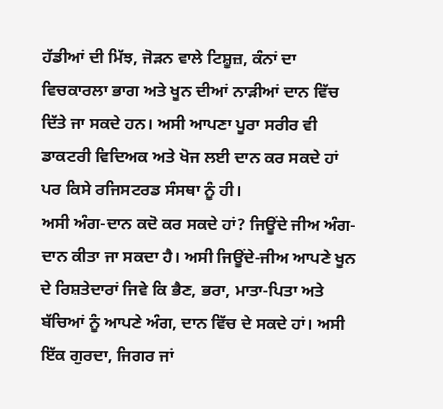ਹੱਡੀਆਂ ਦੀ ਮਿੱਝ, ਜੋੜਨ ਵਾਲੇ ਟਿਸ਼ੂਜ਼, ਕੰਨਾਂ ਦਾ ਵਿਚਕਾਰਲਾ ਭਾਗ ਅਤੇ ਖੂਨ ਦੀਆਂ ਨਾੜੀਆਂ ਦਾਨ ਵਿੱਚ ਦਿੱਤੇ ਜਾ ਸਕਦੇ ਹਨ। ਅਸੀ ਆਪਣਾ ਪੂਰਾ ਸਰੀਰ ਵੀ ਡਾਕਟਰੀ ਵਿਦਿਅਕ ਅਤੇ ਖੋਜ ਲਈ ਦਾਨ ਕਰ ਸਕਦੇ ਹਾਂ ਪਰ ਕਿਸੇ ਰਜਿਸਟਰਡ ਸੰਸਥਾ ਨੂੰ ਹੀ।
ਅਸੀ ਅੰਗ-ਦਾਨ ਕਦੋ ਕਰ ਸਕਦੇ ਹਾਂ? ਜਿਊਂਦੇ ਜੀਅ ਅੰਗ-ਦਾਨ ਕੀਤਾ ਜਾ ਸਕਦਾ ਹੈ। ਅਸੀ ਜਿਊਂਦੇ-ਜੀਅ ਆਪਣੇ ਖੂਨ ਦੇ ਰਿਸ਼ਤੇਦਾਰਾਂ ਜਿਵੇ ਕਿ ਭੈਣ, ਭਰਾ, ਮਾਤਾ-ਪਿਤਾ ਅਤੇ ਬੱਚਿਆਂ ਨੂੰ ਆਪਣੇ ਅੰਗ, ਦਾਨ ਵਿੱਚ ਦੇ ਸਕਦੇ ਹਾਂ। ਅਸੀ ਇੱਕ ਗੁਰਦਾ, ਜਿਗਰ ਜਾਂ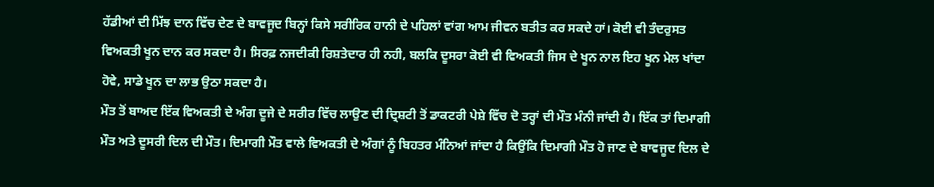ਹੱਡੀਆਂ ਦੀ ਮਿੱਝ ਦਾਨ ਵਿੱਚ ਦੇਣ ਦੇ ਬਾਵਜੂਦ ਬਿਨ੍ਹਾਂ ਕਿਸੇ ਸਰੀਰਿਕ ਹਾਨੀ ਦੇ ਪਹਿਲਾਂ ਵਾਂਗ ਆਮ ਜੀਵਨ ਬਤੀਤ ਕਰ ਸਕਦੇ ਹਾਂ। ਕੋਈ ਵੀ ਤੰਦਰੁਸਤ ਵਿਅਕਤੀ ਖੂਨ ਦਾਨ ਕਰ ਸਕਦਾ ਹੈ। ਸਿਰਫ਼ ਨਜਦੀਕੀ ਰਿਸ਼ਤੇਦਾਰ ਹੀ ਨਹੀ, ਬਲਕਿ ਦੂਸਰਾ ਕੋਈ ਵੀ ਵਿਅਕਤੀ ਜਿਸ ਦੇ ਖੂਨ ਨਾਲ ਇਹ ਖੂਨ ਮੇਲ ਖਾਂਦਾ ਹੋਵੇ, ਸਾਡੇ ਖੂਨ ਦਾ ਲਾਭ ਉਠਾ ਸਕਦਾ ਹੈ।
ਮੌਤ ਤੋਂ ਬਾਅਦ ਇੱਕ ਵਿਅਕਤੀ ਦੇ ਅੰਗ ਦੂਜੇ ਦੇ ਸਰੀਰ ਵਿੱਚ ਲਾਉਣ ਦੀ ਦ੍ਰਿਸ਼ਟੀ ਤੋਂ ਡਾਕਟਰੀ ਪੇਸ਼ੇ ਵਿੱਚ ਦੋ ਤਰ੍ਹਾਂ ਦੀ ਮੌਤ ਮੰਨੀ ਜਾਂਦੀ ਹੈ। ਇੱਕ ਤਾਂ ਦਿਮਾਗੀ ਮੌਤ ਅਤੇ ਦੂਸਰੀ ਦਿਲ ਦੀ ਮੌਤ। ਦਿਮਾਗੀ ਮੌਤ ਵਾਲੇ ਵਿਅਕਤੀ ਦੇ ਅੰਗਾਂ ਨੂੰ ਬਿਹਤਰ ਮੰਨਿਆਂ ਜਾਂਦਾ ਹੈ ਕਿਉਂਕਿ ਦਿਮਾਗੀ ਮੌਤ ਹੋ ਜਾਣ ਦੇ ਬਾਵਜੂਦ ਦਿਲ ਦੇ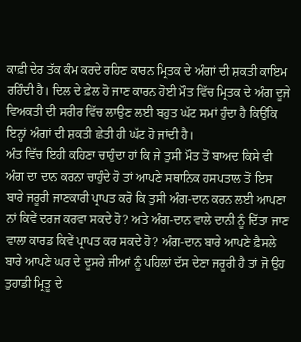ਕਾਫ਼ੀ ਦੇਰ ਤੱਕ ਕੰਮ ਕਰਦੇ ਰਹਿਣ ਕਾਰਨ ਮ੍ਰਿਤਕ ਦੇ ਅੰਗਾਂ ਦੀ ਸ਼ਕਤੀ ਕਾਇਮ ਰਹਿੰਦੀ ਹੈ। ਦਿਲ ਦੇ ਫ਼ੇਲ ਹੋ ਜਾਣ ਕਾਰਨ ਹੋਈ ਮੌਤ ਵਿੱਚ ਮ੍ਰਿਤਕ ਦੇ ਅੰਗ ਦੂਜੇ ਵਿਅਕਤੀ ਦੀ ਸਰੀਰ ਵਿੱਚ ਲਾਉਣ ਲਈ ਬਹੁਤ ਘੱਟ ਸਮਾਂ ਹੁੰਦਾ ਹੈ ਕਿਉਂਕਿ ਇਨ੍ਹਾਂ ਅੰਗਾਂ ਦੀ ਸ਼ਕਤੀ ਛੇਤੀ ਹੀ ਘੱਟ ਹੋ ਜਾਂਦੀ ਹੈ।
ਅੰਤ ਵਿੱਚ ਇਹੀ ਕਹਿਣਾ ਚਾਹੁੰਦਾ ਹਾਂ ਕਿ ਜੇ ਤੁਸੀ ਮੌਤ ਤੋਂ ਬਾਅਦ ਕਿਸੇ ਵੀ ਅੰਗ ਦਾ ਦਾਨ ਕਰਨਾ ਚਾਹੁੰਦੇ ਹੋ ਤਾਂ ਆਪਣੇ ਸਥਾਨਿਕ ਹਸਪਤਾਲ ਤੋਂ ਇਸ ਬਾਰੇ ਜਰੂਰੀ ਜਾਣਕਾਰੀ ਪ੍ਰਾਪਤ ਕਰੋ ਕਿ ਤੁਸੀ ਅੰਗ-ਦਾਨ ਕਰਨ ਲਈ ਆਪਣਾ ਨਾਂ ਕਿਵੇਂ ਦਰਜ ਕਰਵਾ ਸਕਦੇ ਹੋ? ਅਤੇ ਅੰਗ-ਦਾਨ ਵਾਲੇ ਦਾਨੀ ਨੂੰ ਦਿੱਤਾ ਜਾਣ ਵਾਲਾ ਕਾਰਡ ਕਿਵੇਂ ਪ੍ਰਾਪਤ ਕਰ ਸਕਦੇ ਹੋ? ਅੰਗ-ਦਾਨ ਬਾਰੇ ਆਪਣੇ ਫ਼ੈਸਲੇ ਬਾਰੇ ਆਪਣੇ ਘਰ ਦੇ ਦੂਸਰੇ ਜੀਆਂ ਨੂੰ ਪਹਿਲਾਂ ਦੱਸ ਦੇਣਾ ਜਰੂਰੀ ਹੈ ਤਾਂ ਜੋ ਉਹ ਤੁਹਾਡੀ ਮ੍ਰਿਤੂ ਦੇ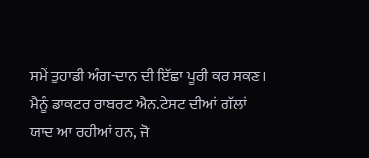ਸਮੇਂ ਤੁਹਾਡੀ ਅੰਗ-ਦਾਨ ਦੀ ਇੱਛਾ ਪੂਰੀ ਕਰ ਸਕਣ।
ਮੈਨੂੰ ਡਾਕਟਰ ਰਾਬਰਟ ਐਨ.ਟੇਸਟ ਦੀਆਂ ਗੱਲਾਂ ਯਾਦ ਆ ਰਹੀਆਂ ਹਨ, ਜੋ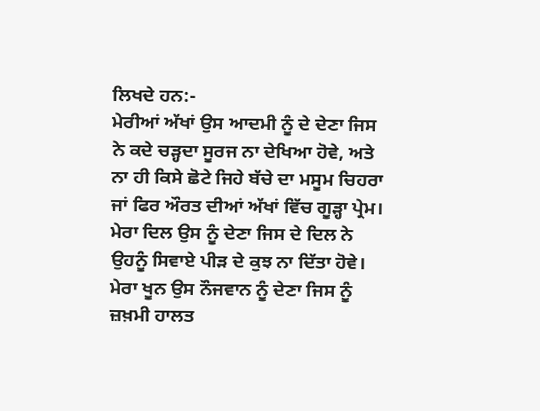ਲਿਖਦੇ ਹਨ:-
ਮੇਰੀਆਂ ਅੱਖਾਂ ਉਸ ਆਦਮੀ ਨੂੰ ਦੇ ਦੇਣਾ ਜਿਸ ਨੇ ਕਦੇ ਚੜ੍ਹਦਾ ਸੂਰਜ ਨਾ ਦੇਖਿਆ ਹੋਵੇ, ਅਤੇ ਨਾ ਹੀ ਕਿਸੇ ਛੋਟੇ ਜਿਹੇ ਬੱਚੇ ਦਾ ਮਸੂਮ ਚਿਹਰਾ ਜਾਂ ਫਿਰ ਔਰਤ ਦੀਆਂ ਅੱਖਾਂ ਵਿੱਚ ਗੂੜ੍ਹਾ ਪ੍ਰੇਮ।
ਮੇਰਾ ਦਿਲ ਉਸ ਨੂੰ ਦੇਣਾ ਜਿਸ ਦੇ ਦਿਲ ਨੇ ਉਹਨੂੰ ਸਿਵਾਏ ਪੀੜ ਦੇ ਕੁਝ ਨਾ ਦਿੱਤਾ ਹੋਵੇ।
ਮੇਰਾ ਖੂਨ ਉਸ ਨੌਜਵਾਨ ਨੂੰ ਦੇਣਾ ਜਿਸ ਨੂੰ ਜ਼ਖ਼ਮੀ ਹਾਲਤ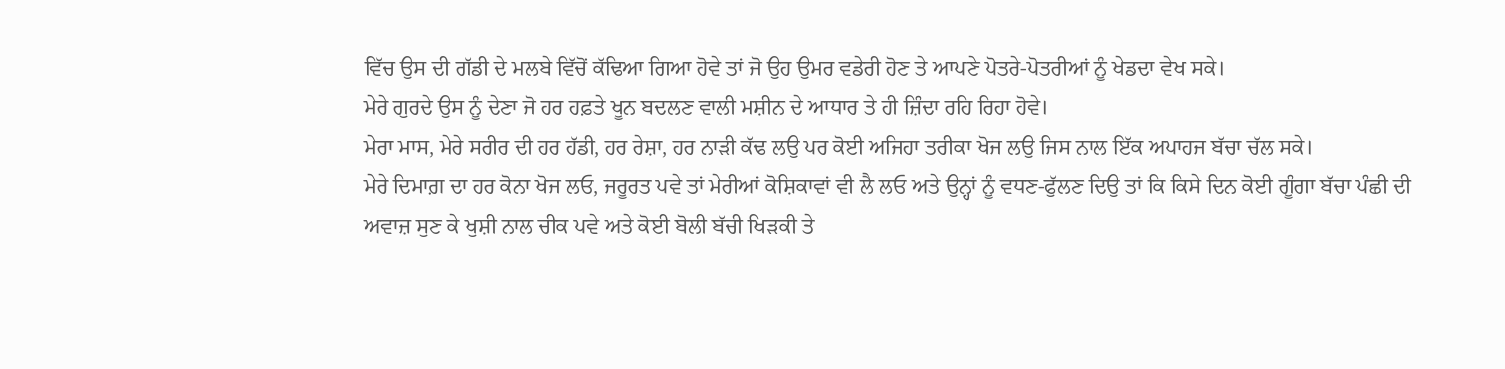ਵਿੱਚ ਉਸ ਦੀ ਗੱਡੀ ਦੇ ਮਲਬੇ ਵਿੱਚੋਂ ਕੱਢਿਆ ਗਿਆ ਹੋਵੇ ਤਾਂ ਜੋ ਉਹ ਉਮਰ ਵਡੇਰੀ ਹੋਣ ਤੇ ਆਪਣੇ ਪੋਤਰੇ-ਪੋਤਰੀਆਂ ਨੂੰ ਖੇਡਦਾ ਵੇਖ ਸਕੇ।
ਮੇਰੇ ਗੁਰਦੇ ਉਸ ਨੂੰ ਦੇਣਾ ਜੋ ਹਰ ਹਫ਼ਤੇ ਖੂਨ ਬਦਲਣ ਵਾਲੀ ਮਸ਼ੀਨ ਦੇ ਆਧਾਰ ਤੇ ਹੀ ਜ਼ਿੰਦਾ ਰਹਿ ਰਿਹਾ ਹੋਵੇ।
ਮੇਰਾ ਮਾਸ, ਮੇਰੇ ਸਰੀਰ ਦੀ ਹਰ ਹੱਡੀ, ਹਰ ਰੇਸ਼ਾ, ਹਰ ਨਾੜੀ ਕੱਢ ਲਉ ਪਰ ਕੋਈ ਅਜਿਹਾ ਤਰੀਕਾ ਖੋਜ ਲਉ ਜਿਸ ਨਾਲ ਇੱਕ ਅਪਾਹਜ ਬੱਚਾ ਚੱਲ ਸਕੇ।
ਮੇਰੇ ਦਿਮਾਗ਼ ਦਾ ਹਰ ਕੋਨਾ ਖੋਜ ਲਓ, ਜਰੂਰਤ ਪਵੇ ਤਾਂ ਮੇਰੀਆਂ ਕੋਸ਼ਿਕਾਵਾਂ ਵੀ ਲੈ ਲਓ ਅਤੇ ਉਨ੍ਹਾਂ ਨੂੰ ਵਧਣ-ਫੁੱਲਣ ਦਿਉ ਤਾਂ ਕਿ ਕਿਸੇ ਦਿਨ ਕੋਈ ਗੂੰਗਾ ਬੱਚਾ ਪੰਛੀ ਦੀ ਅਵਾਜ਼ ਸੁਣ ਕੇ ਖੁਸ਼ੀ ਨਾਲ ਚੀਕ ਪਵੇ ਅਤੇ ਕੋਈ ਬੋਲੀ ਬੱਚੀ ਖਿੜਕੀ ਤੇ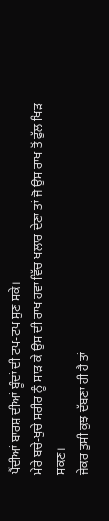ਪੈਂਦੀਆਂ ਬਾਰਸ਼ ਦੀਆਂ ਬੂੰਦਾਂ ਦੀ ਟਪ-ਟਪ ਸੁਣ ਸਕੇ।
ਮੇਰੇ ਬਚੇ-ਖੁਚੇ ਸਰੀਰ ਨੂੰ ਸਾੜ ਕੇ ਉਸ ਦੀ ਰਾਖ ਹਵਾ ਵਿੱਚ ਖਲਾਰ ਦੇਣਾ ਤਾਂ ਜੋ ਉਸ ਰਾਖ ਤੋਂ ਫੁੱਲ ਖਿੜ ਸਕਣ।
ਜੇਕਰ ਤੁਸੀ ਕੁਝ ਦੱਬਣਾ ਹੀ ਹੈ ਤਾਂ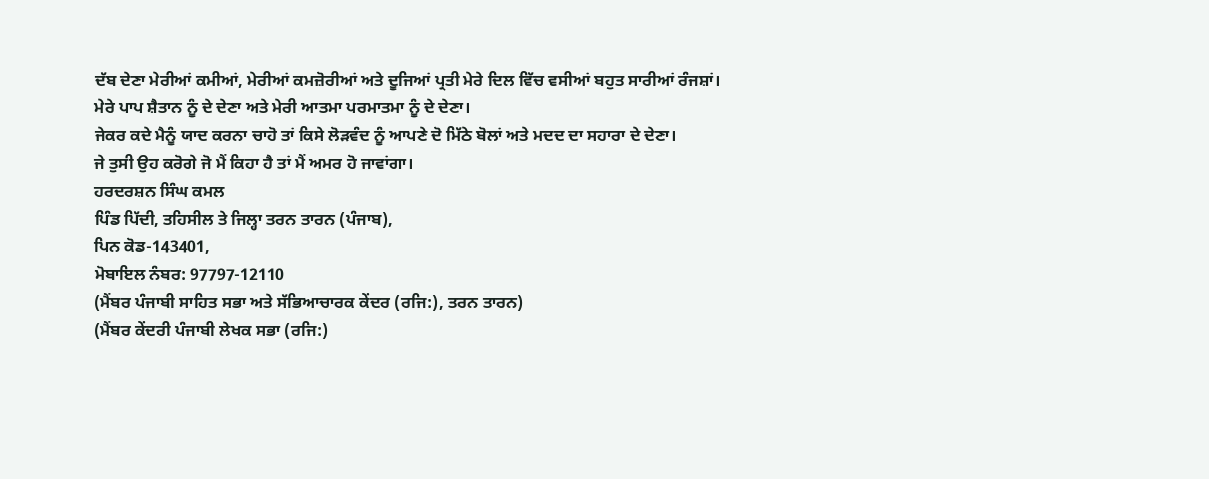ਦੱਬ ਦੇਣਾ ਮੇਰੀਆਂ ਕਮੀਆਂ, ਮੇਰੀਆਂ ਕਮਜ਼ੋਰੀਆਂ ਅਤੇ ਦੂਜਿਆਂ ਪ੍ਰਤੀ ਮੇਰੇ ਦਿਲ ਵਿੱਚ ਵਸੀਆਂ ਬਹੁਤ ਸਾਰੀਆਂ ਰੰਜਸ਼ਾਂ।
ਮੇਰੇ ਪਾਪ ਸ਼ੈਤਾਨ ਨੂੰ ਦੇ ਦੇਣਾ ਅਤੇ ਮੇਰੀ ਆਤਮਾ ਪਰਮਾਤਮਾ ਨੂੰ ਦੇ ਦੇਣਾ।
ਜੇਕਰ ਕਦੇ ਮੈਨੂੰ ਯਾਦ ਕਰਨਾ ਚਾਹੋ ਤਾਂ ਕਿਸੇ ਲੋੜਵੰਦ ਨੂੰ ਆਪਣੇ ਦੋ ਮਿੱਠੇ ਬੋਲਾਂ ਅਤੇ ਮਦਦ ਦਾ ਸਹਾਰਾ ਦੇ ਦੇਣਾ।
ਜੇ ਤੁਸੀ ਉਹ ਕਰੋਗੇ ਜੋ ਮੈਂ ਕਿਹਾ ਹੈ ਤਾਂ ਮੈਂ ਅਮਰ ਹੋ ਜਾਵਾਂਗਾ।
ਹਰਦਰਸ਼ਨ ਸਿੰਘ ਕਮਲ
ਪਿੰਡ ਪਿੱਦੀ, ਤਹਿਸੀਲ ਤੇ ਜਿਲ੍ਹਾ ਤਰਨ ਤਾਰਨ (ਪੰਜਾਬ),
ਪਿਨ ਕੋਡ-143401,
ਮੋਬਾਇਲ ਨੰਬਰ: 97797-12110
(ਮੈਂਬਰ ਪੰਜਾਬੀ ਸਾਹਿਤ ਸਭਾ ਅਤੇ ਸੱਭਿਆਚਾਰਕ ਕੇਂਦਰ (ਰਜਿ:), ਤਰਨ ਤਾਰਨ)
(ਮੈਂਬਰ ਕੇਂਦਰੀ ਪੰਜਾਬੀ ਲੇਖਕ ਸਭਾ (ਰਜਿ:)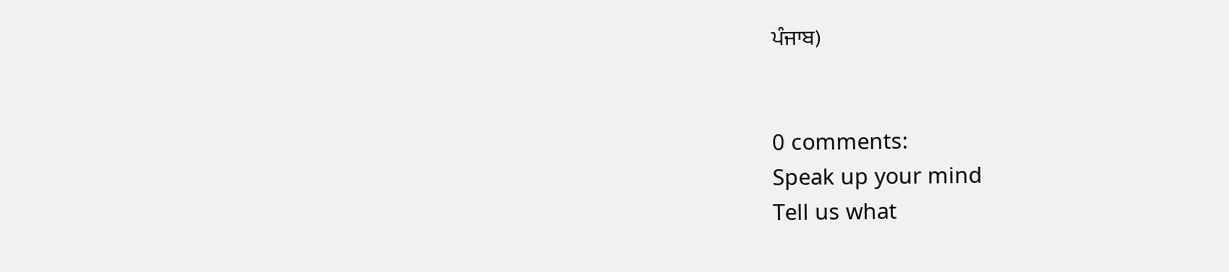ਪੰਜਾਬ)


0 comments:
Speak up your mind
Tell us what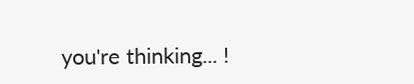you're thinking... !